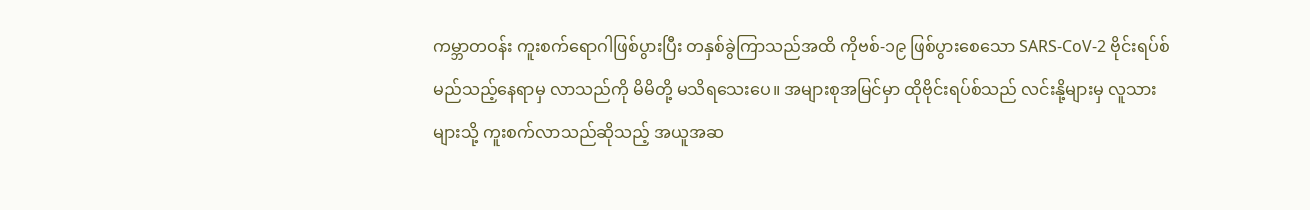ကမ္ဘာတဝန်း ကူးစက်ရောဂါဖြစ်ပွားပြီး တနှစ်ခွဲကြာသည်အထိ ကိုဗစ်-၁၉ ဖြစ်ပွားစေသော SARS-CoV-2 ဗိုင်းရပ်စ် မည်သည့်နေရာမှ လာသည်ကို မိမိတို့ မသိရသေးပေ။ အများစုအမြင်မှာ ထိုဗိုင်းရပ်စ်သည် လင်းနို့များမှ လူသားများသို့ ကူးစက်လာသည်ဆိုသည့် အယူအဆ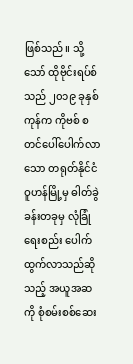ဖြစ်သည်။ သို့သော် ထိုဗိုင်းရပ်စ်သည် ၂၀၁၉ ခုနှစ်ကုန်က ကိုဗစ် စတင်ပေါ်ပေါက်လာသော တရုတ်နိုင်ငံ ဝူဟန်မြို့မှ ဓါတ်ခွဲခန်းတခုမှ လုံခြုံရေးစည်း ပေါက်ထွက်လာသည်ဆိုသည့် အယူအဆကို စုံစမ်းစစ်ဆေး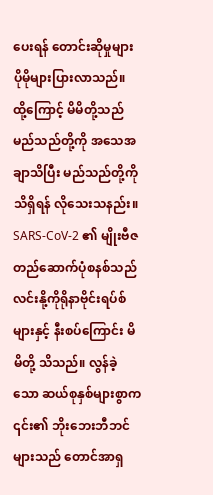ပေးရန် တောင်းဆိုမှုများ ပိုမိုများပြားလာသည်။
ထို့ကြောင့် မိမိတို့သည် မည်သည်တို့ကို အသေအချာသိပြီး မည်သည်တို့ကို သိရှိရန် လိုသေးသနည်း။
SARS-CoV-2 ၏ မျိုးဗီဇ တည်ဆောက်ပုံစနစ်သည် လင်းနို့ကိုရိုနာဗိုင်းရပ်စ်များနှင့် နီးစပ်ကြောင်း မိမိတို့ သိသည်။ လွန်ခဲ့သော ဆယ်စုနှစ်များစွာက ၎င်း၏ ဘိုးဘေးဘီဘင်များသည် တောင်အာရှ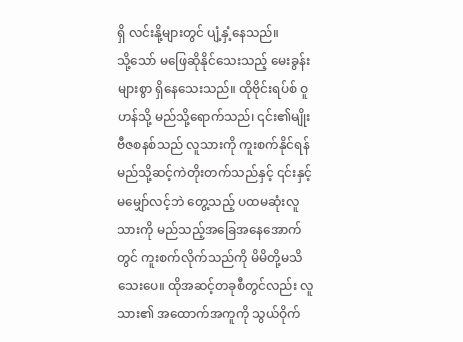ရှိ လင်းနို့များတွင် ပျံ့နှံ့နေသည်။
သို့သော် မဖြေဆိုနိုင်သေးသည့် မေးခွန်းများစွာ ရှိနေသေးသည်။ ထိုဗိုင်းရပ်စ် ဝူဟန်သို့ မည်သို့ရောက်သည်၊ ၎င်း၏မျိုးဗီဇစနစ်သည် လူသားကို ကူးစက်နိုင်ရန် မည်သို့ဆင့်ကဲတိုးတက်သည်နှင့် ၎င်းနှင့်မမျှော်လင့်ဘဲ တွေ့သည့် ပထမဆုံးလူသားကို မည်သည့်အခြေအနေအောက်တွင် ကူးစက်လိုက်သည်ကို မိမိတို့မသိသေးပေ။ ထိုအဆင့်တခုစီတွင်လည်း လူသား၏ အထောက်အကူကို သွယ်ဝိုက်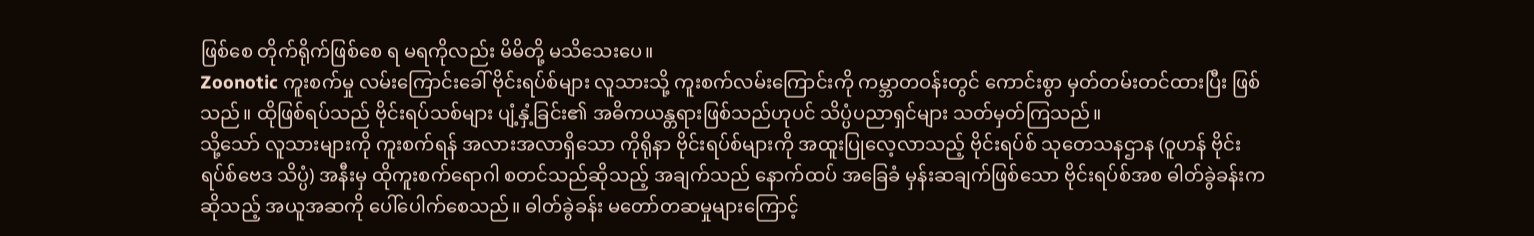ဖြစ်စေ တိုက်ရိုက်ဖြစ်စေ ရ မရကိုလည်း မိမိတို့ မသိသေးပေ။
Zoonotic ကူးစက်မှု လမ်းကြောင်းခေါ် ဗိုင်းရပ်စ်များ လူသားသို့ ကူးစက်လမ်းကြောင်းကို ကမ္ဘာတဝန်းတွင် ကောင်းစွာ မှတ်တမ်းတင်ထားပြီး ဖြစ်သည်။ ထိုဖြစ်ရပ်သည် ဗိုင်းရပ်သစ်များ ပျံ့နှံ့ခြင်း၏ အဓိကယန္တရားဖြစ်သည်ဟုပင် သိပ္ပံပညာရှင်များ သတ်မှတ်ကြသည်။
သို့သော် လူသားများကို ကူးစက်ရန် အလားအလာရှိသော ကိုရိုနာ ဗိုင်းရပ်စ်များကို အထူးပြုလေ့လာသည့် ဗိုင်းရပ်စ် သုတေသနဌာန (ဝူဟန် ဗိုင်းရပ်စ်ဗေဒ သိပ္ပံ) အနီးမှ ထိုကူးစက်ရောဂါ စတင်သည်ဆိုသည့် အချက်သည် နောက်ထပ် အခြေခံ မှန်းဆချက်ဖြစ်သော ဗိုင်းရပ်စ်အစ ဓါတ်ခွဲခန်းက ဆိုသည့် အယူအဆကို ပေါ်ပေါက်စေသည်။ ဓါတ်ခွဲခန်း မတော်တဆမှုများကြောင့်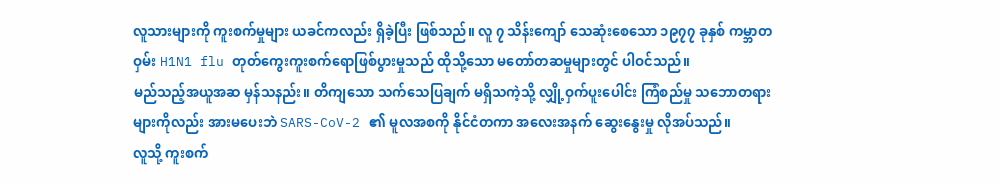လူသားများကို ကူးစက်မှုများ ယခင်ကလည်း ရှိခဲ့ပြီး ဖြစ်သည်။ လူ ၇ သိန်းကျော် သေဆုံးစေသော ၁၉၇၇ ခုနှစ် ကမ္ဘာတဝှမ်း H1N1 flu တုတ်ကွေးကူးစက်ရောဖြစ်ပွားမှုသည် ထိုသို့သော မတော်တဆမှုများတွင် ပါဝင်သည်။
မည်သည့်အယူအဆ မှန်သနည်း။ တိကျသော သက်သေပြချက် မရှိသကဲ့သို့ လျှို့ဝှက်ပူးပေါင်း ကြံစည်မှု သဘောတရားများကိုလည်း အားမပေးဘဲ SARS-CoV-2 ၏ မူလအစကို နိုင်ငံတကာ အလေးအနက် ဆွေးနွေးမှု လိုအပ်သည်။
လူသို့ ကူးစက်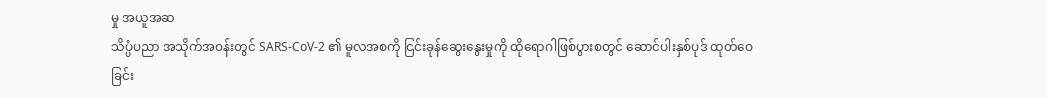မှု အယူအဆ
သိပ္ပံပညာ အသိုက်အဝန်းတွင် SARS-CoV-2 ၏ မူလအစကို ငြင်းခုန်ဆွေးနွေးမှုကို ထိုရောဂါဖြစ်ပွားစတွင် ဆောင်ပါးနှစ်ပုဒ် ထုတ်ဝေခြင်း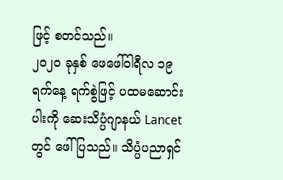ဖြင့် စတင်သည်။
၂၀၂၀ ခုနှစ် ဖေဖေါ်ဝါရီလ ၁၉ ရက်နေ့ ရက်စွဲဖြင့် ပထမဆောင်းပါးကို ဆေးသိပ္ပံဂျာနယ် Lancet တွင် ဖေါ်ပြသည်။ သိပ္ပံပညာရှင်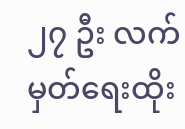၂၇ ဦး လက်မှတ်ရေးထိုး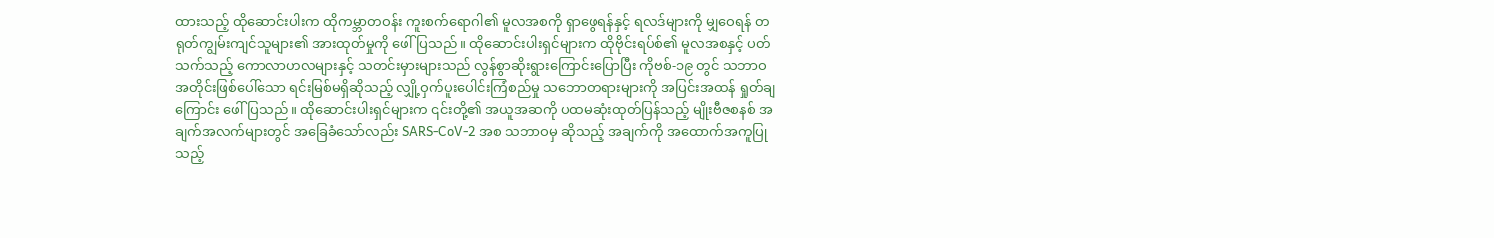ထားသည့် ထိုဆောင်းပါးက ထိုကမ္ဘာတဝန်း ကူးစက်ရောဂါ၏ မူလအစကို ရှာဖွေရန်နှင့် ရလဒ်များကို မျှဝေရန် တရုတ်ကျွမ်းကျင်သူများ၏ အားထုတ်မှုကို ဖေါ်ပြသည်။ ထိုဆောင်းပါးရှင်များက ထိုဗိုင်းရပ်စ်၏ မူလအစနှင့် ပတ်သက်သည့် ကောလာဟလများနှင့် သတင်းမှားများသည် လွန်စွာဆိုးရွားကြောင်းပြောပြီး ကိုဗစ်-၁၉ တွင် သဘာဝအတိုင်းဖြစ်ပေါ်သော ရင်းမြစ်မရှိဆိုသည့် လျှို့ဝှက်ပူးပေါင်းကြံစည်မှု သဘောတရားများကို အပြင်းအထန် ရှုတ်ချကြောင်း ဖေါ်ပြသည်။ ထိုဆောင်းပါးရှင်များက ၎င်းတို့၏ အယူအဆကို ပထမဆုံးထုတ်ပြန်သည့် မျိုးဗီဇစနစ် အချက်အလက်များတွင် အခြေခံသော်လည်း SARS-CoV-2 အစ သဘာဝမှ ဆိုသည့် အချက်ကို အထောက်အကူပြုသည့်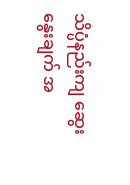သိပ္ပံနည်းကျ ဆွေးနွေးချက် အ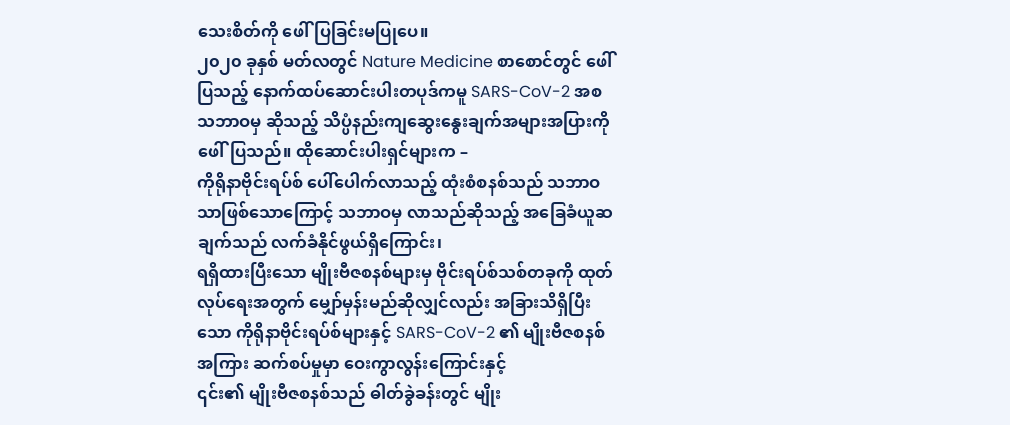သေးစိတ်ကို ဖေါ်ပြခြင်းမပြုပေ။
၂၀၂၀ ခုနှစ် မတ်လတွင် Nature Medicine စာစောင်တွင် ဖေါ်ပြသည့် နောက်ထပ်ဆောင်းပါးတပုဒ်ကမူ SARS-CoV-2 အစ သဘာဝမှ ဆိုသည့် သိပ္ပံနည်းကျဆွေးနွေးချက်အများအပြားကို ဖေါ်ပြသည်။ ထိုဆောင်းပါးရှင်များက –
ကိုရိုနာဗိုင်းရပ်စ် ပေါ်ပေါက်လာသည့် ထုံးစံစနစ်သည် သဘာဝသာဖြစ်သောကြောင့် သဘာဝမှ လာသည်ဆိုသည့် အခြေခံယူဆချက်သည် လက်ခံနိုင်ဖွယ်ရှိကြောင်း၊
ရရှိထားပြီးသော မျိုးဗီဇစနစ်များမှ ဗိုင်းရပ်စ်သစ်တခုကို ထုတ်လုပ်ရေးအတွက် မျှော်မှန်းမည်ဆိုလျှင်လည်း အခြားသိရှိပြီးသော ကိုရိုနာဗိုင်းရပ်စ်များနှင့် SARS-CoV-2 ၏ မျိုးဗီဇစနစ်အကြား ဆက်စပ်မှုမှာ ဝေးကွာလွန်းကြောင်းနှင့်
၎င်း၏ မျိုးဗီဇစနစ်သည် ဓါတ်ခွဲခန်းတွင် မျိုး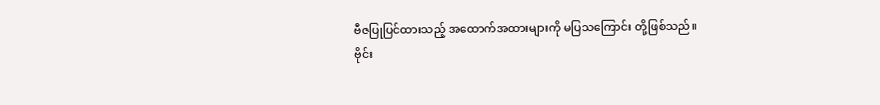ဗီဇပြုပြင်ထားသည့် အထောက်အထားများကို မပြသကြောင်း တို့ဖြစ်သည်။
ဗိုင်း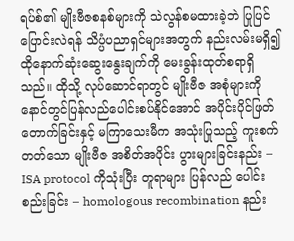ရပ်စ်၏ မျိုးဗီဇစနစ်များကို သဲလွန်စမထားခဲ့ဘဲ ပြုပြင်ပြောင်းလဲရန် သိပ္ပံပညာရှင်များအတွက် နည်းလမ်းမရှိ၍ ထိုနောက်ဆုံးဆွေးနွေးချက်ကို မေးခွန်းထုတ်စရာရှိသည်။ ထိုသို့ လုပ်ဆောင်ရာတွင် မျိုးဗီဇ အစုံများကို နောင်တွင်ပြန်လည်ပေါင်းစပ်နိုင်အောင် အပိုင်းပိုင်ဖြတ်တောက်ခြင်းနှင့် မကြာသေးမီက အသုံးပြုသည့် ကူးစက်တတ်သော မျိုးဗီဇ အစိတ်အပိုင်း ပွားများခြင်းနည်း – ISA protocol ကိုသုံးပြီး တူရာများ ပြန်လည် ပေါင်းစည်းခြင်း – homologous recombination နည်း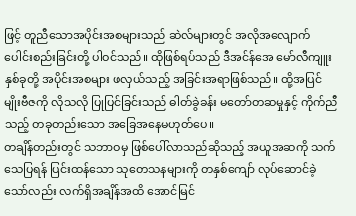ဖြင့် တူညီသောအပိုင်းအစများသည် ဆဲလ်များတွင် အလိုအလျောက်ပေါင်းစည်းခြင်းတို့ ပါဝင်သည်။ ထိုဖြစ်ရပ်သည် ဒီအင်န်အေ မော်လီကျူးနှစ်ခုတို့ အပိုင်းအစများ ဖလှယ်သည့် အခြင်းအရာဖြစ်သည်။ ထို့အပြင် မျိုးဗီဇကို လိုသလို ပြုပြင်ခြင်းသည် ဓါတ်ခွဲခန်း မတော်တဆမှုနှင့် ကိုက်ညီသည့် တခုတည်းသော အခြေအနေမဟုတ်ပေ။
တချိန်တည်းတွင် သဘာဝမှ ဖြစ်ပေါ်လာသည်ဆိုသည့် အယူအဆကို သက်သေပြရန် ပြင်းထန်သော သုတေသနများကို တနှစ်ကျော် လုပ်ဆောင်ခဲ့သော်လည်း လက်ရှိအချိန်အထိ အောင်မြင်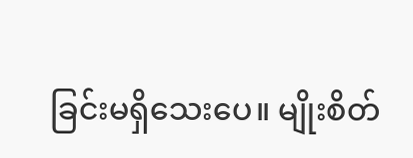ခြင်းမရှိသေးပေ။ မျိုးစိတ်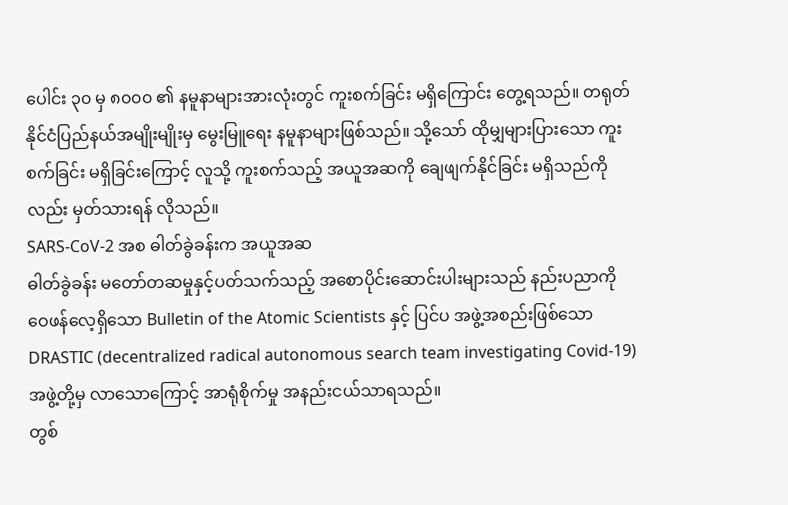ပေါင်း ၃၀ မှ ၈၀၀၀ ၏ နမူနာများအားလုံးတွင် ကူးစက်ခြင်း မရှိကြောင်း တွေ့ရသည်။ တရုတ်နိုင်ငံပြည်နယ်အမျိုးမျိုးမှ မွေးမြူရေး နမူနာများဖြစ်သည်။ သို့သော် ထိုမျှများပြားသော ကူးစက်ခြင်း မရှိခြင်းကြောင့် လူသို့ ကူးစက်သည့် အယူအဆကို ချေဖျက်နိုင်ခြင်း မရှိသည်ကိုလည်း မှတ်သားရန် လိုသည်။
SARS-CoV-2 အစ ဓါတ်ခွဲခန်းက အယူအဆ
ဓါတ်ခွဲခန်း မတော်တဆမှုနှင့်ပတ်သက်သည့် အစောပိုင်းဆောင်းပါးများသည် နည်းပညာကို ဝေဖန်လေ့ရှိသော Bulletin of the Atomic Scientists နှင့် ပြင်ပ အဖွဲ့အစည်းဖြစ်သော DRASTIC (decentralized radical autonomous search team investigating Covid-19) အဖွဲ့တို့မှ လာသောကြောင့် အာရုံစိုက်မှု အနည်းငယ်သာရသည်။
တွစ်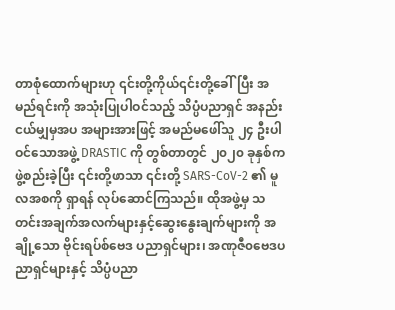တာစုံထောက်များဟု ၎င်းတို့ကိုယ်၎င်းတို့ခေါ်ပြီး အမည်ရင်းကို အသုံးပြုပါဝင်သည့် သိပ္ပံပညာရှင် အနည်းငယ်မျှမှအပ အများအားဖြင့် အမည်မဖေါ်သူ ၂၄ ဦးပါဝင်သောအဖွဲ့ DRASTIC ကို တွစ်တာတွင် ၂၀၂၀ ခုနှစ်က ဖွဲ့စည်းခဲ့ပြီး ၎င်းတို့ဖာသာ ၎င်းတို့ SARS-CoV-2 ၏ မူလအစကို ရှာရန် လုပ်ဆောင်ကြသည်။ ထိုအဖွဲ့မှ သတင်းအချက်အလက်များနှင့်ဆွေးနွေးချက်များကို အချို့သော ဗိုင်းရပ်စ်ဗေဒ ပညာရှင်များ၊ အဏုဇီ၀ဗေဒပညာရှင်များနှင့် သိပ္ပံပညာ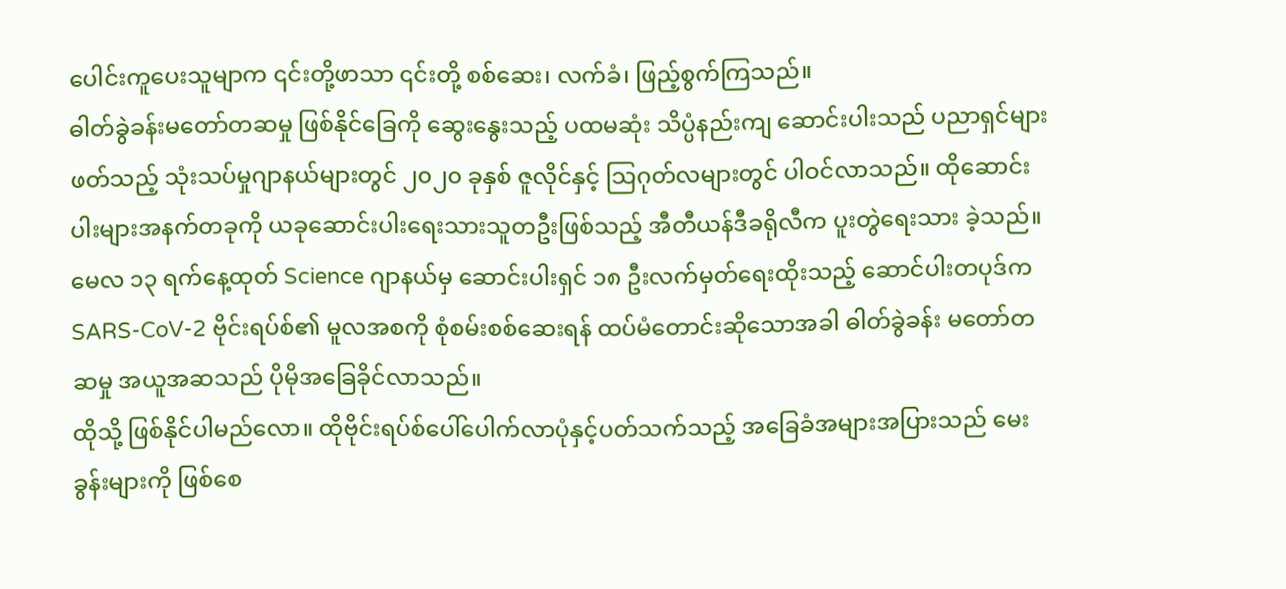ပေါင်းကူပေးသူမျာက ၎င်းတို့ဖာသာ ၎င်းတို့ စစ်ဆေး၊ လက်ခံ၊ ဖြည့်စွက်ကြသည်။
ဓါတ်ခွဲခန်းမတော်တဆမှု ဖြစ်နိုင်ခြေကို ဆွေးနွေးသည့် ပထမဆုံး သိပ္ပံနည်းကျ ဆောင်းပါးသည် ပညာရှင်များ ဖတ်သည့် သုံးသပ်မှုဂျာနယ်များတွင် ၂၀၂၀ ခုနှစ် ဇူလိုင်နှင့် သြဂုတ်လများတွင် ပါဝင်လာသည်။ ထိုဆောင်းပါးများအနက်တခုကို ယခုဆောင်းပါးရေးသားသူတဦးဖြစ်သည့် အီတီယန်ဒီခရိုလီက ပူးတွဲရေးသား ခဲ့သည်။ မေလ ၁၃ ရက်နေ့ထုတ် Science ဂျာနယ်မှ ဆောင်းပါးရှင် ၁၈ ဦးလက်မှတ်ရေးထိုးသည့် ဆောင်ပါးတပုဒ်က SARS-CoV-2 ဗိုင်းရပ်စ်၏ မူလအစကို စုံစမ်းစစ်ဆေးရန် ထပ်မံတောင်းဆိုသောအခါ ဓါတ်ခွဲခန်း မတော်တဆမှု အယူအဆသည် ပိုမိုအခြေခိုင်လာသည်။
ထိုသို့ ဖြစ်နိုင်ပါမည်လော။ ထိုဗိုင်းရပ်စ်ပေါ်ပေါက်လာပုံနှင့်ပတ်သက်သည့် အခြေခံအများအပြားသည် မေးခွန်းများကို ဖြစ်စေ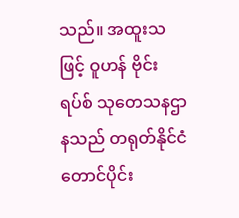သည်။ အထူးသဖြင့် ဝူဟန် ဗိုင်းရပ်စ် သုတေသနဌာနသည် တရုတ်နိုင်ငံတောင်ပိုင်း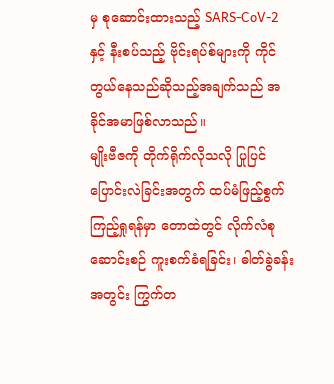မှ စုဆောင်းထားသည့် SARS-CoV-2 နှင့် နီးစပ်သည့် ဗိုင်းရပ်စ်များကို ကိုင်တွယ်နေသည်ဆိုသည့်အချက်သည် အခိုင်အမာဖြစ်လာသည်။
မျိုးဗီဇကို တိုက်ရိုက်လိုသလို ပြုပြင်ပြောင်းလဲခြင်းအတွက် ထပ်မံဖြည့်စွက်ကြည့်ရှုရန်မှာ တောထဲတွင် လိုက်လံစုဆောင်းစဉ် ကူးစက်ခံရခြင်း၊ ဓါတ်ခွဲခန်းအတွင်း ကြွက်တ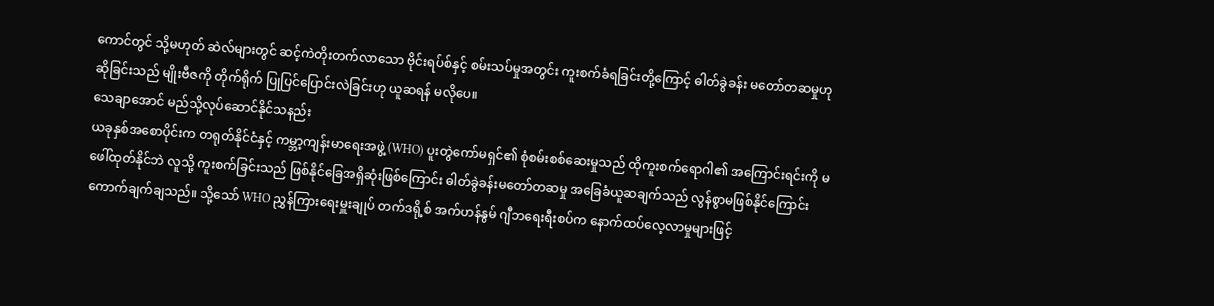ကောင်တွင် သို့မဟုတ် ဆဲလ်များတွင် ဆင့်ကဲတိုးတက်လာသော ဗိုင်းရပ်စ်နှင့် စမ်းသပ်မှုအတွင်း ကူးစက်ခံရခြင်းတို့ကြောင့် ဓါတ်ခွဲခန်း မတော်တဆမှုဟု ဆိုခြင်းသည် မျိုးဗီဇကို တိုက်ရိုက် ပြုပြင်ပြောင်းလဲခြင်းဟု ယူဆရန် မလိုပေ။
သေချာအောင် မည်သို့လုပ်ဆောင်နိုင်သနည်း
ယခုနှစ်အစောပိုင်းက တရုတ်နိုင်ငံနှင့် ကမ္ဘာ့ကျန်းမာရေးအဖွဲ့ (WHO) ပူးတွဲကော်မရှင်၏ စုံစမ်းစစ်ဆေးမှုသည် ထိုကူးစက်ရောဂါ၏ အကြောင်းရင်းကို မဖေါ်ထုတ်နိုင်ဘဲ လူသို့ ကူးစက်ခြင်းသည် ဖြစ်နိုင်ခြေအရှိဆုံးဖြစ်ကြောင်း ဓါတ်ခွဲခန်းမတော်တဆမှု အခြေခံယူဆချက်သည် လွန်စွာမဖြစ်နိုင်ကြောင်း ကောက်ချက်ချသည်။ သို့သော် WHO ညွှန်ကြားရေးမှူးချုပ် တက်ဒရို့စ် အက်ဟန်နွမ် ဂျီဘရေးရီးစပ်က နောက်ထပ်လေ့လာမှုများဖြင့်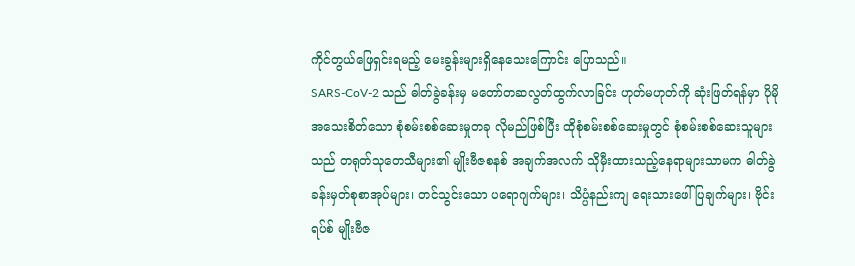ကိုင်တွယ်ဖြေရှင်းရမည့် မေးခွန်းများရှိနေသေးကြောင်း ပြောသည်။
SARS-CoV-2 သည် ဓါတ်ခွဲခန်းမှ မတော်တဆလွတ်ထွက်လာခြင်း ဟုတ်မဟုတ်ကို ဆုံးဖြတ်ရန်မှာ ပိုမိုအသေးစိတ်သော စုံစမ်းစစ်ဆေးမှုတခု လိုမည်ဖြစ်ပြီး ထိုစုံစမ်းစစ်ဆေးမှုတွင် စုံစမ်းစစ်ဆေးသူများသည် တရုတ်သုတေသီများ၏ မျိုးဗီဇစနစ် အချက်အလက် သိုမှီးထားသည့်နေရာများသာမက ဓါတ်ခွဲခန်းမှတ်စုစာအုပ်များ၊ တင်သွင်းသော ပရောဂျက်များ၊ သိပ္ပံနည်းကျ ရေးသားဖေါ်ပြချက်များ၊ ဗိုင်းရပ်စ် မျိုးဗီဇ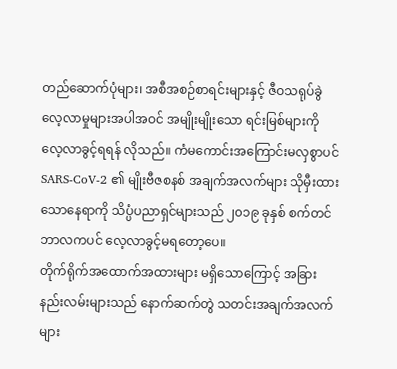တည်ဆောက်ပုံများ၊ အစီအစဉ်စာရင်းများနှင့် ဇီဝသရုပ်ခွဲလေ့လာမှုများအပါအဝင် အမျိုးမျိုးသော ရင်းမြစ်များကို လေ့လာခွင့်ရရန် လိုသည်။ ကံမကောင်းအကြောင်းမလှစွာပင် SARS-CoV-2 ၏ မျိုးဗီဇစနစ် အချက်အလက်များ သိုမှီးထားသောနေရာကို သိပ္ပံပညာရှင်များသည် ၂၀၁၉ ခုနှစ် စက်တင်ဘာလကပင် လေ့လာခွင့်မရတော့ပေ။
တိုက်ရိုက်အထောက်အထားများ မရှိသောကြောင့် အခြားနည်းလမ်းများသည် နောက်ဆက်တွဲ သတင်းအချက်အလက်များ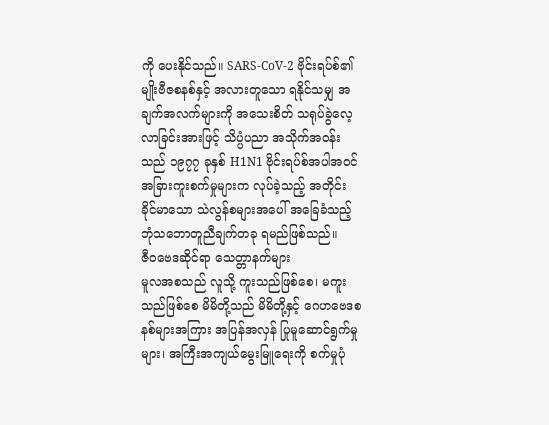ကို ပေးနိုင်သည်။ SARS-CoV-2 ဗိုင်းရပ်စ်၏ မျိုးဗီဇစနစ်နှင့် အလားတူသော ရနိုင်သမျှ အချက်အလက်များကို အသေးစိတ် သရုပ်ခွဲလေ့လာခြင်းအားဖြင့် သိပ္ပံပညာ အသိုက်အဝန်းသည် ၁၉၇၇ ခုနှစ် H1N1 ဗိုင်းရပ်စ်အပါအဝင် အခြားကူးစက်မှုများက လုပ်ခဲ့သည့် အတိုင်း ခိုင်မာသော သဲလွန်စများအပေါ် အခြေခံသည့် ဘုံသဘောတူညီချက်တခု ရမည်ဖြစ်သည်။
ဇီ၀ဗေဒဆိုင်ရာ သေတ္တာနက်များ
မူလအစသည် လူသို့ ကူးသည်ဖြစ်စေ၊ မကူးသည်ဖြစ်စေ မိမိတို့သည် မိမိတို့နှင့် ဂေဟဗေဒစနစ်များအကြား အပြန်အလှန် ပြုမူဆောင်ရွက်မှုများ၊ အကြီးအကျယ်မွေးမြူရေးကို စက်မှုပုံ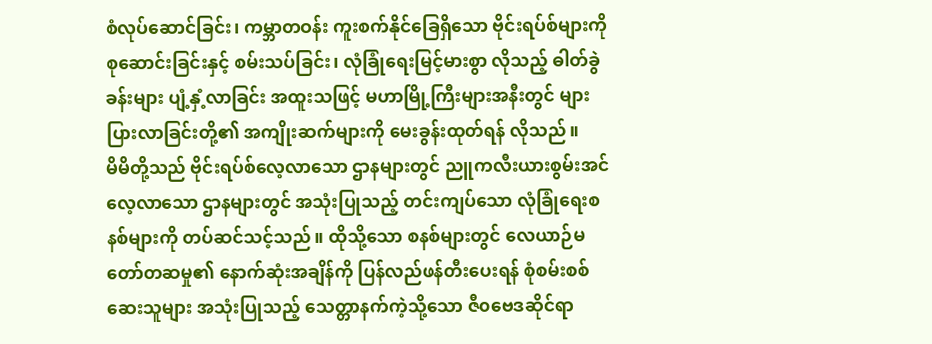စံလုပ်ဆောင်ခြင်း၊ ကမ္ဘာတဝန်း ကူးစက်နိုင်ခြေရှိသော ဗိုင်းရပ်စ်များကို စုဆောင်းခြင်းနှင့် စမ်းသပ်ခြင်း၊ လုံခြုံရေးမြင့်မားစွာ လိုသည့် ဓါတ်ခွဲခန်းများ ပျံ့နှံ့လာခြင်း အထူးသဖြင့် မဟာမြို့ကြီးများအနီးတွင် များပြားလာခြင်းတို့၏ အကျိုးဆက်များကို မေးခွန်းထုတ်ရန် လိုသည်။
မိမိတို့သည် ဗိုင်းရပ်စ်လေ့လာသော ဌာနများတွင် ညူကလီးယားစွမ်းအင်လေ့လာသော ဌာနများတွင် အသုံးပြုသည့် တင်းကျပ်သော လုံခြုံရေးစနစ်များကို တပ်ဆင်သင့်သည်။ ထိုသို့သော စနစ်များတွင် လေယာဉ်မတော်တဆမှု၏ နောက်ဆုံးအချိန်ကို ပြန်လည်ဖန်တီးပေးရန် စုံစမ်းစစ်ဆေးသူများ အသုံးပြုသည့် သေတ္တာနက်ကဲ့သို့သော ဇီ၀ဗေဒဆိုင်ရာ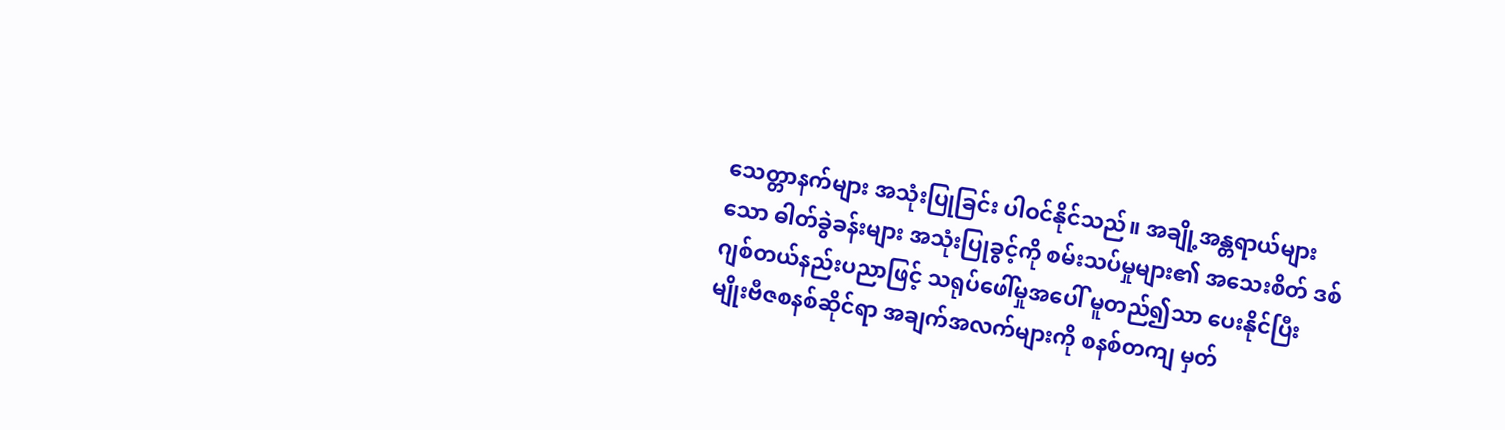သေတ္တာနက်များ အသုံးပြုခြင်း ပါဝင်နိုင်သည်။ အချို့အန္တရာယ်များသော ဓါတ်ခွဲခန်းများ အသုံးပြုခွင့်ကို စမ်းသပ်မှုများ၏ အသေးစိတ် ဒစ်ဂျစ်တယ်နည်းပညာဖြင့် သရုပ်ဖေါ်မှုအပေါ် မူတည်၍သာ ပေးနိုင်ပြီး မျိုးဗီဇစနစ်ဆိုင်ရာ အချက်အလက်များကို စနစ်တကျ မှတ်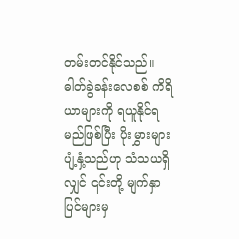တမ်းတင်နိုင်သည်။ ဓါတ်ခွဲခန်းလေစစ် ကိရိယာများကို ရယူနိုင်ရမည်ဖြစ်ပြီး ပိုးမွှားများ ပျံ့နှံ့သည်ဟု သံသယရှိလျှင် ၎င်းတို့ မျက်နှာပြင်များမှ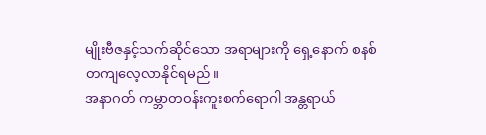မျိုးဗီဇနှင့်သက်ဆိုင်သော အရာများကို ရှေ့နောက် စနစ်တကျလေ့လာနိုင်ရမည်။
အနာဂတ် ကမ္ဘာတဝန်းကူးစက်ရောဂါ အန္တရာယ်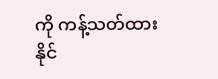ကို ကန့်သတ်ထားနိုင်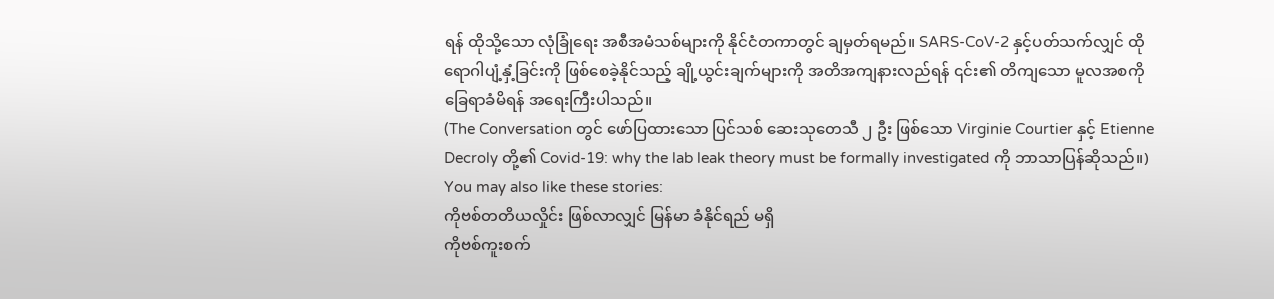ရန် ထိုသို့သော လုံခြုံရေး အစီအမံသစ်များကို နိုင်ငံတကာတွင် ချမှတ်ရမည်။ SARS-CoV-2 နှင့်ပတ်သက်လျှင် ထိုရောဂါပျံ့နှံ့ခြင်းကို ဖြစ်စေခဲ့နိုင်သည့် ချို့ယွင်းချက်များကို အတိအကျနားလည်ရန် ၎င်း၏ တိကျသော မူလအစကို ခြေရာခံမိရန် အရေးကြီးပါသည်။
(The Conversation တွင် ဖော်ပြထားသော ပြင်သစ် ဆေးသုတေသီ ၂ ဦး ဖြစ်သော Virginie Courtier နှင့် Etienne Decroly တို့၏ Covid-19: why the lab leak theory must be formally investigated ကို ဘာသာပြန်ဆိုသည်။)
You may also like these stories:
ကိုဗစ်တတိယလှိုင်း ဖြစ်လာလျှင် မြန်မာ ခံနိုင်ရည် မရှိ
ကိုဗစ်ကူးစက်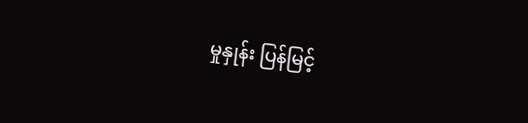မှုနှုန်း ပြန်မြင့်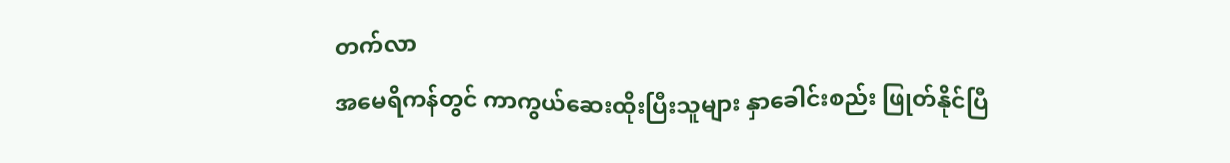တက်လာ
အမေရိကန်တွင် ကာကွယ်ဆေးထိုးပြီးသူများ နှာခေါင်းစည်း ဖြုတ်နိုင်ပြီ